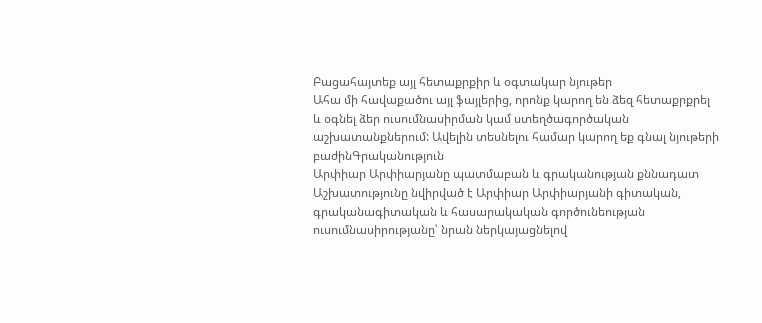Բացահայտեք այլ հետաքրքիր և օգտակար նյութեր
Ահա մի հավաքածու այլ ֆայլերից, որոնք կարող են ձեզ հետաքրքրել և օգնել ձեր ուսումնասիրման կամ ստեղծագործական աշխատանքներում: Ավելին տեսնելու համար կարող եք գնալ նյութերի բաժինԳրականություն
Արփիար Արփիարյանը պատմաբան և գրականության քննադատ
Աշխատությունը նվիրված է Արփիար Արփիարյանի գիտական, գրականագիտական և հասարակական գործունեության ուսումնասիրությանը՝ նրան ներկայացնելով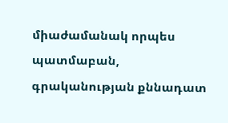միաժամանակ որպես պատմաբան, գրականության քննադատ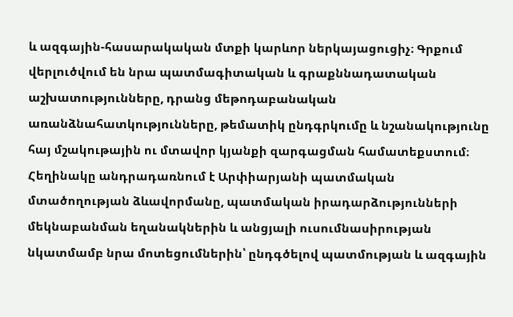և ազգային-հասարակական մտքի կարևոր ներկայացուցիչ։ Գրքում վերլուծվում են նրա պատմագիտական և գրաքննադատական աշխատությունները, դրանց մեթոդաբանական առանձնահատկությունները, թեմատիկ ընդգրկումը և նշանակությունը հայ մշակութային ու մտավոր կյանքի զարգացման համատեքստում։ Հեղինակը անդրադառնում է Արփիարյանի պատմական մտածողության ձևավորմանը, պատմական իրադարձությունների մեկնաբանման եղանակներին և անցյալի ուսումնասիրության նկատմամբ նրա մոտեցումներին՝ ընդգծելով պատմության և ազգային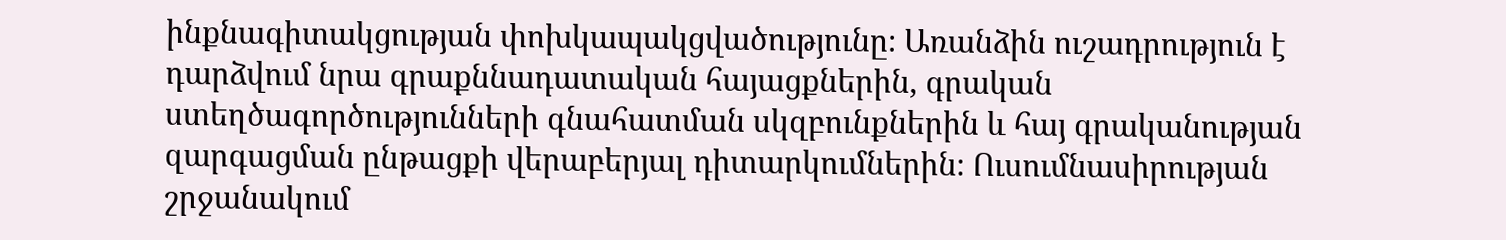ինքնագիտակցության փոխկապակցվածությունը։ Առանձին ուշադրություն է դարձվում նրա գրաքննադատական հայացքներին, գրական ստեղծագործությունների գնահատման սկզբունքներին և հայ գրականության զարգացման ընթացքի վերաբերյալ դիտարկումներին։ Ուսումնասիրության շրջանակում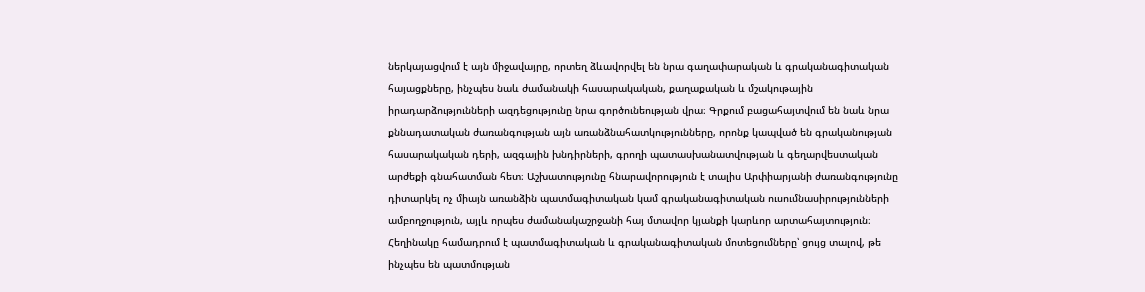ներկայացվում է այն միջավայրը, որտեղ ձևավորվել են նրա գաղափարական և գրականագիտական հայացքները, ինչպես նաև ժամանակի հասարակական, քաղաքական և մշակութային իրադարձությունների ազդեցությունը նրա գործունեության վրա։ Գրքում բացահայտվում են նաև նրա քննադատական ժառանգության այն առանձնահատկությունները, որոնք կապված են գրականության հասարակական դերի, ազգային խնդիրների, գրողի պատասխանատվության և գեղարվեստական արժեքի գնահատման հետ։ Աշխատությունը հնարավորություն է տալիս Արփիարյանի ժառանգությունը դիտարկել ոչ միայն առանձին պատմագիտական կամ գրականագիտական ուսումնասիրությունների ամբողջություն, այլև որպես ժամանակաշրջանի հայ մտավոր կյանքի կարևոր արտահայտություն։ Հեղինակը համադրում է պատմագիտական և գրականագիտական մոտեցումները՝ ցույց տալով, թե ինչպես են պատմության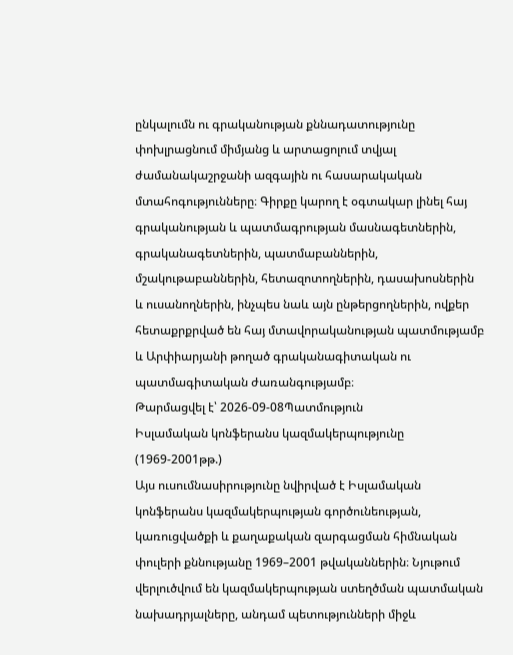ընկալումն ու գրականության քննադատությունը փոխլրացնում միմյանց և արտացոլում տվյալ ժամանակաշրջանի ազգային ու հասարակական մտահոգությունները։ Գիրքը կարող է օգտակար լինել հայ գրականության և պատմագրության մասնագետներին, գրականագետներին, պատմաբաններին, մշակութաբաններին, հետազոտողներին, դասախոսներին և ուսանողներին, ինչպես նաև այն ընթերցողներին, ովքեր հետաքրքրված են հայ մտավորականության պատմությամբ և Արփիարյանի թողած գրականագիտական ու պատմագիտական ժառանգությամբ։
Թարմացվել է՝ 2026-09-08Պատմություն
Իսլամական կոնֆերանս կազմակերպությունը (1969-2001թթ.)
Այս ուսումնասիրությունը նվիրված է Իսլամական կոնֆերանս կազմակերպության գործունեության, կառուցվածքի և քաղաքական զարգացման հիմնական փուլերի քննությանը 1969–2001 թվականներին։ Նյութում վերլուծվում են կազմակերպության ստեղծման պատմական նախադրյալները, անդամ պետությունների միջև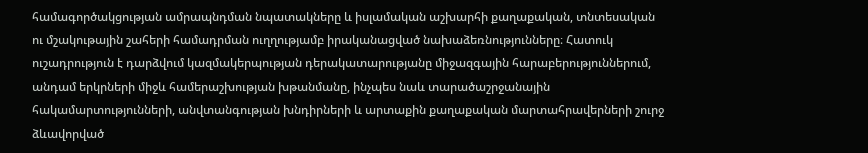համագործակցության ամրապնդման նպատակները և իսլամական աշխարհի քաղաքական, տնտեսական ու մշակութային շահերի համադրման ուղղությամբ իրականացված նախաձեռնությունները։ Հատուկ ուշադրություն է դարձվում կազմակերպության դերակատարությանը միջազգային հարաբերություններում, անդամ երկրների միջև համերաշխության խթանմանը, ինչպես նաև տարածաշրջանային հակամարտությունների, անվտանգության խնդիրների և արտաքին քաղաքական մարտահրավերների շուրջ ձևավորված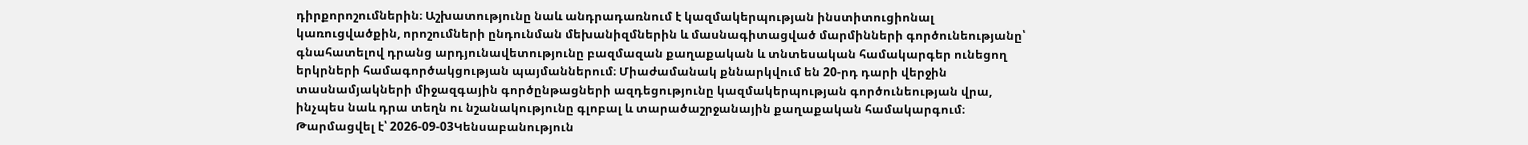դիրքորոշումներին։ Աշխատությունը նաև անդրադառնում է կազմակերպության ինստիտուցիոնալ կառուցվածքին, որոշումների ընդունման մեխանիզմներին և մասնագիտացված մարմինների գործունեությանը՝ գնահատելով դրանց արդյունավետությունը բազմազան քաղաքական և տնտեսական համակարգեր ունեցող երկրների համագործակցության պայմաններում։ Միաժամանակ քննարկվում են 20-րդ դարի վերջին տասնամյակների միջազգային գործընթացների ազդեցությունը կազմակերպության գործունեության վրա, ինչպես նաև դրա տեղն ու նշանակությունը գլոբալ և տարածաշրջանային քաղաքական համակարգում։
Թարմացվել է՝ 2026-09-03Կենսաբանություն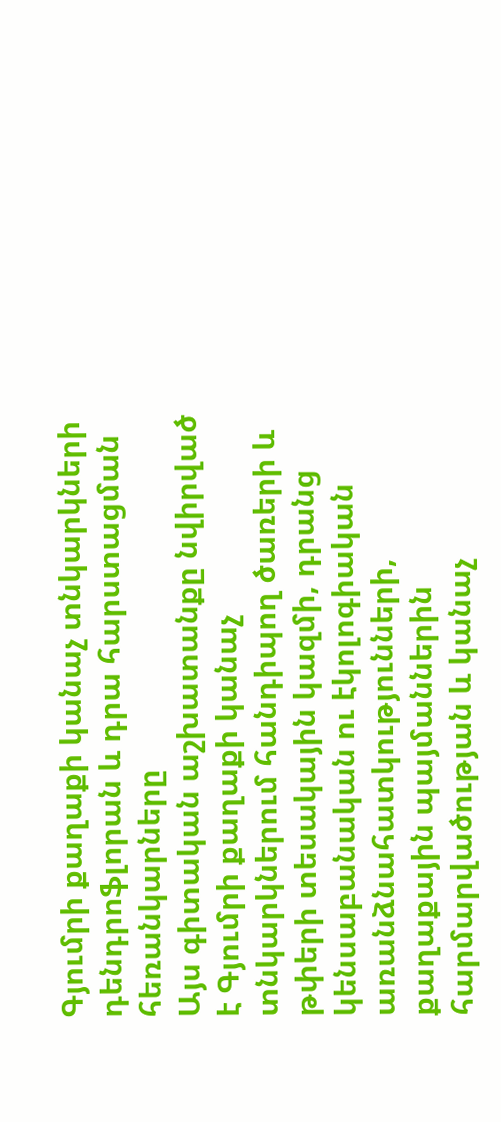Գյումրի քաղաքի կանաչ տնկարկների դենդրոֆլորան և դրա հարստացման հեռանկարները
Այս գիտական աշխատանքը նվիրված է Գյումրի քաղաքի կանաչ տնկարկներում հանդիպող ծառերի և թփերի տեսակային կազմի, դրանց կենսաբանական ու էկոլոգիական առանձնահատկությունների, քաղաքային պայմաններին հարմարվածության և կանաչ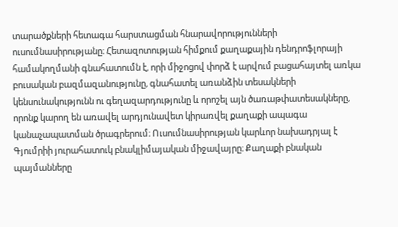տարածքների հետագա հարստացման հնարավորությունների ուսումնասիրությանը։ Հետազոտության հիմքում քաղաքային դենդրոֆլորայի համակողմանի գնահատումն է, որի միջոցով փորձ է արվում բացահայտել առկա բուսական բազմազանությունը, գնահատել առանձին տեսակների կենսունակությունն ու գեղազարդությունը և որոշել այն ծառաթփատեսակները, որոնք կարող են առավել արդյունավետ կիրառվել քաղաքի ապագա կանաչապատման ծրագրերում։ Ուսումնասիրության կարևոր նախադրյալ է Գյումրիի յուրահատուկ բնակլիմայական միջավայրը։ Քաղաքի բնական պայմանները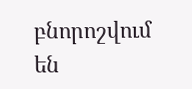բնորոշվում են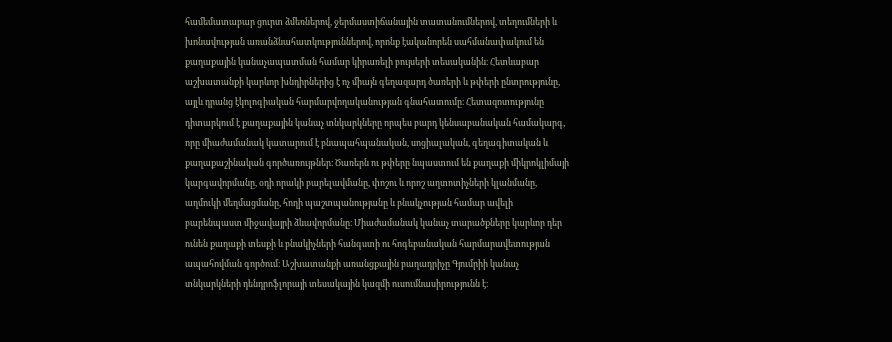համեմատաբար ցուրտ ձմեռներով, ջերմաստիճանային տատանումներով, տեղումների և խոնավության առանձնահատկություններով, որոնք էականորեն սահմանափակում են քաղաքային կանաչապատման համար կիրառելի բույսերի տեսականին։ Հետևաբար աշխատանքի կարևոր խնդիրներից է ոչ միայն գեղազարդ ծառերի և թփերի ընտրությունը, այլև դրանց էկոլոգիական հարմարվողականության գնահատումը։ Հետազոտությունը դիտարկում է քաղաքային կանաչ տնկարկները որպես բարդ կենսաբանական համակարգ, որը միաժամանակ կատարում է բնապահպանական, սոցիալական, գեղագիտական և քաղաքաշինական գործառույթներ։ Ծառերն ու թփերը նպաստում են քաղաքի միկրոկլիմայի կարգավորմանը, օդի որակի բարելավմանը, փոշու և որոշ աղտոտիչների կլանմանը, աղմուկի մեղմացմանը, հողի պաշտպանությանը և բնակչության համար ավելի բարենպաստ միջավայրի ձևավորմանը։ Միաժամանակ կանաչ տարածքները կարևոր դեր ունեն քաղաքի տեսքի և բնակիչների հանգստի ու հոգեբանական հարմարավետության ապահովման գործում։ Աշխատանքի առանցքային բաղադրիչը Գյումրիի կանաչ տնկարկների դենդրոֆլորայի տեսակային կազմի ուսումնասիրությունն է։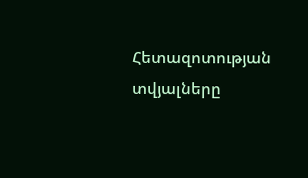Հետազոտության տվյալները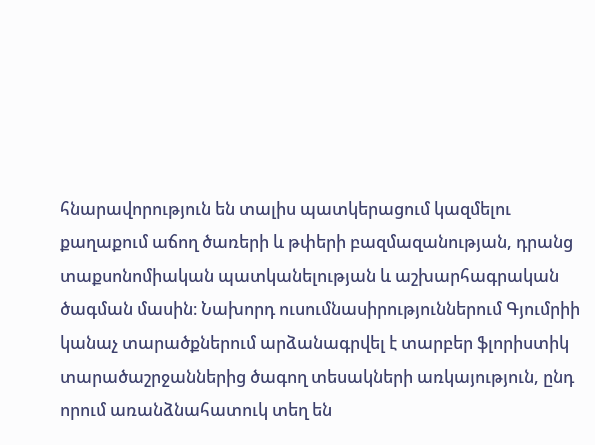հնարավորություն են տալիս պատկերացում կազմելու քաղաքում աճող ծառերի և թփերի բազմազանության, դրանց տաքսոնոմիական պատկանելության և աշխարհագրական ծագման մասին։ Նախորդ ուսումնասիրություններում Գյումրիի կանաչ տարածքներում արձանագրվել է տարբեր ֆլորիստիկ տարածաշրջաններից ծագող տեսակների առկայություն, ընդ որում առանձնահատուկ տեղ են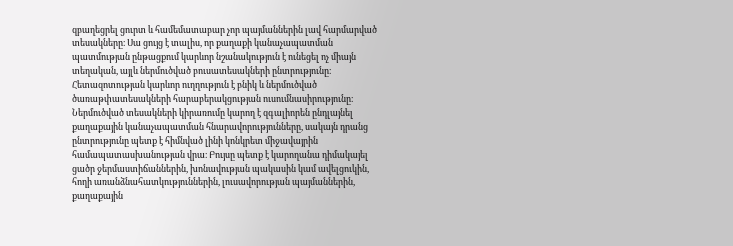զբաղեցրել ցուրտ և համեմատաբար չոր պայմաններին լավ հարմարված տեսակները։ Սա ցույց է տալիս, որ քաղաքի կանաչապատման պատմության ընթացքում կարևոր նշանակություն է ունեցել ոչ միայն տեղական, այլև ներմուծված բուսատեսակների ընտրությունը։ Հետազոտության կարևոր ուղղություն է բնիկ և ներմուծված ծառաթփատեսակների հարաբերակցության ուսումնասիրությունը։ Ներմուծված տեսակների կիրառումը կարող է զգալիորեն ընդլայնել քաղաքային կանաչապատման հնարավորությունները, սակայն դրանց ընտրությունը պետք է հիմնված լինի կոնկրետ միջավայրին համապատասխանության վրա։ Բույսը պետք է կարողանա դիմակայել ցածր ջերմաստիճաններին, խոնավության պակասին կամ ավելցուկին, հողի առանձնահատկություններին, լուսավորության պայմաններին, քաղաքային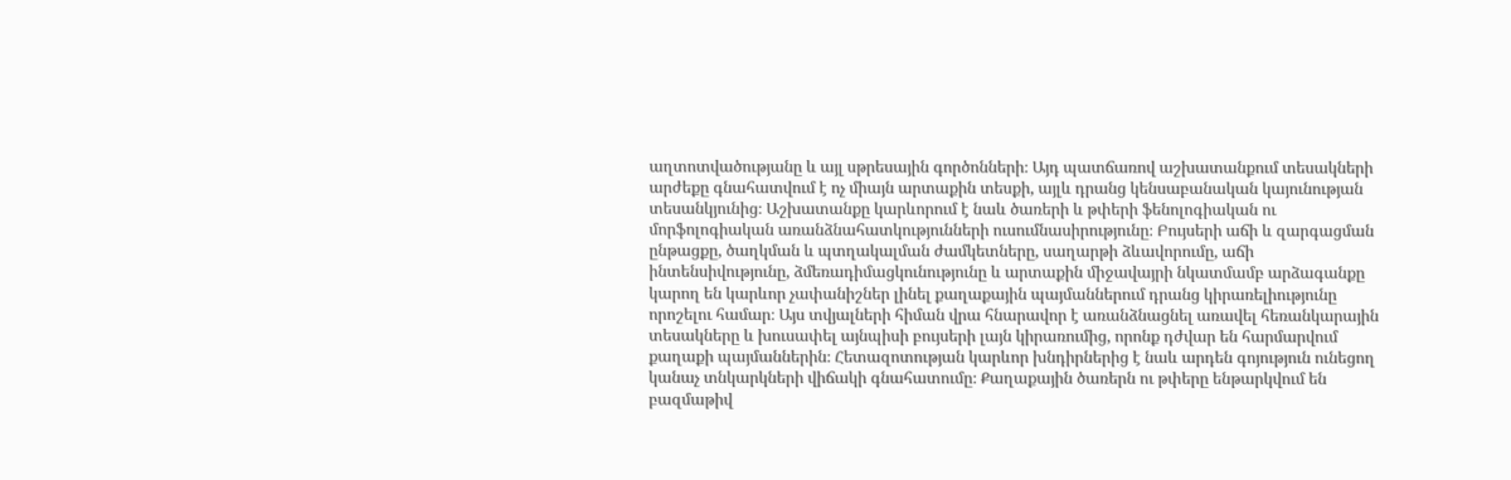աղտոտվածությանը և այլ սթրեսային գործոնների։ Այդ պատճառով աշխատանքում տեսակների արժեքը գնահատվում է ոչ միայն արտաքին տեսքի, այլև դրանց կենսաբանական կայունության տեսանկյունից։ Աշխատանքը կարևորում է նաև ծառերի և թփերի ֆենոլոգիական ու մորֆոլոգիական առանձնահատկությունների ուսումնասիրությունը։ Բույսերի աճի և զարգացման ընթացքը, ծաղկման և պտղակալման ժամկետները, սաղարթի ձևավորումը, աճի ինտենսիվությունը, ձմեռադիմացկունությունը և արտաքին միջավայրի նկատմամբ արձագանքը կարող են կարևոր չափանիշներ լինել քաղաքային պայմաններում դրանց կիրառելիությունը որոշելու համար։ Այս տվյալների հիման վրա հնարավոր է առանձնացնել առավել հեռանկարային տեսակները և խուսափել այնպիսի բույսերի լայն կիրառումից, որոնք դժվար են հարմարվում քաղաքի պայմաններին։ Հետազոտության կարևոր խնդիրներից է նաև արդեն գոյություն ունեցող կանաչ տնկարկների վիճակի գնահատումը։ Քաղաքային ծառերն ու թփերը ենթարկվում են բազմաթիվ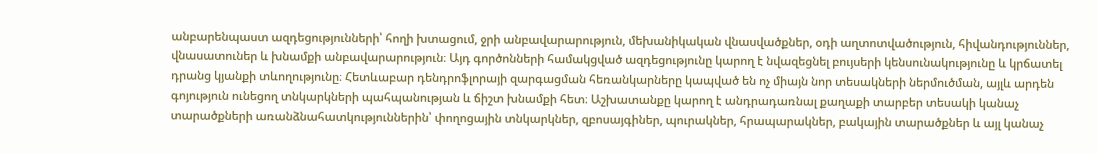անբարենպաստ ազդեցությունների՝ հողի խտացում, ջրի անբավարարություն, մեխանիկական վնասվածքներ, օդի աղտոտվածություն, հիվանդություններ, վնասատուներ և խնամքի անբավարարություն։ Այդ գործոնների համակցված ազդեցությունը կարող է նվազեցնել բույսերի կենսունակությունը և կրճատել դրանց կյանքի տևողությունը։ Հետևաբար դենդրոֆլորայի զարգացման հեռանկարները կապված են ոչ միայն նոր տեսակների ներմուծման, այլև արդեն գոյություն ունեցող տնկարկների պահպանության և ճիշտ խնամքի հետ։ Աշխատանքը կարող է անդրադառնալ քաղաքի տարբեր տեսակի կանաչ տարածքների առանձնահատկություններին՝ փողոցային տնկարկներ, զբոսայգիներ, պուրակներ, հրապարակներ, բակային տարածքներ և այլ կանաչ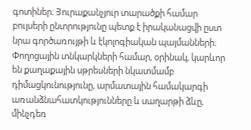գոտիներ։ Յուրաքանչյուր տարածքի համար բույսերի ընտրությունը պետք է իրականացվի ըստ նրա գործառույթի և էկոլոգիական պայմանների։ Փողոցային տնկարկների համար, օրինակ, կարևոր են քաղաքային սթրեսների նկատմամբ դիմացկունությունը, արմատային համակարգի առանձնահատկությունները և սաղարթի ձևը, մինչդեռ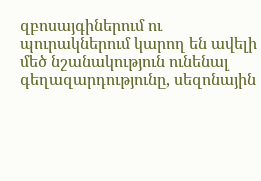զբոսայգիներում ու պուրակներում կարող են ավելի մեծ նշանակություն ունենալ գեղազարդությունը, սեզոնային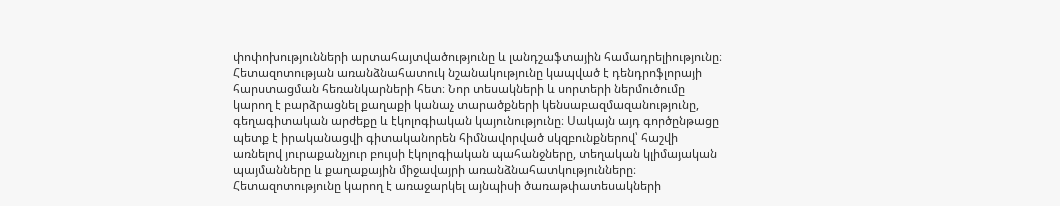փոփոխությունների արտահայտվածությունը և լանդշաֆտային համադրելիությունը։ Հետազոտության առանձնահատուկ նշանակությունը կապված է դենդրոֆլորայի հարստացման հեռանկարների հետ։ Նոր տեսակների և սորտերի ներմուծումը կարող է բարձրացնել քաղաքի կանաչ տարածքների կենսաբազմազանությունը, գեղագիտական արժեքը և էկոլոգիական կայունությունը։ Սակայն այդ գործընթացը պետք է իրականացվի գիտականորեն հիմնավորված սկզբունքներով՝ հաշվի առնելով յուրաքանչյուր բույսի էկոլոգիական պահանջները, տեղական կլիմայական պայմանները և քաղաքային միջավայրի առանձնահատկությունները։ Հետազոտությունը կարող է առաջարկել այնպիսի ծառաթփատեսակների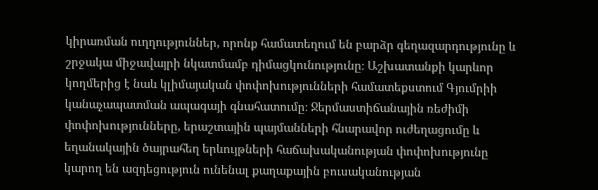կիրառման ուղղություններ, որոնք համատեղում են բարձր գեղազարդությունը և շրջակա միջավայրի նկատմամբ դիմացկունությունը։ Աշխատանքի կարևոր կողմերից է նաև կլիմայական փոփոխությունների համատեքստում Գյումրիի կանաչապատման ապագայի գնահատումը։ Ջերմաստիճանային ռեժիմի փոփոխությունները, երաշտային պայմանների հնարավոր ուժեղացումը և եղանակային ծայրահեղ երևույթների հաճախականության փոփոխությունը կարող են ազդեցություն ունենալ քաղաքային բուսականության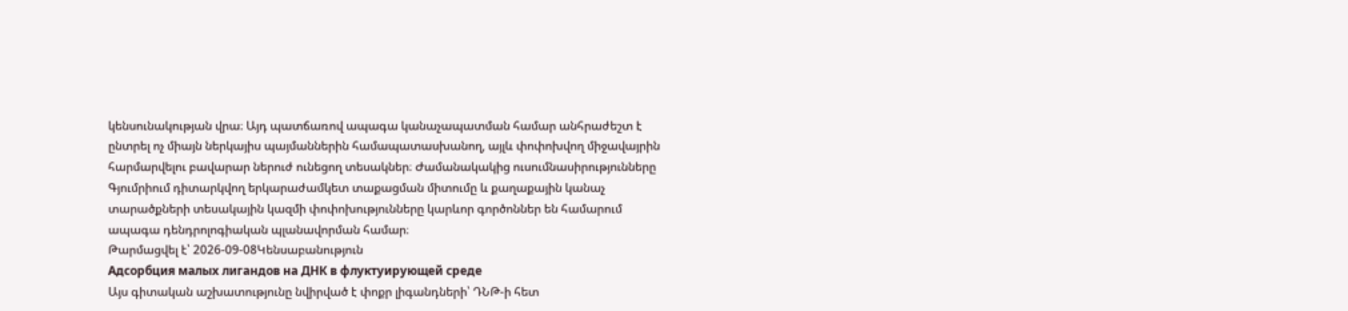կենսունակության վրա։ Այդ պատճառով ապագա կանաչապատման համար անհրաժեշտ է ընտրել ոչ միայն ներկայիս պայմաններին համապատասխանող, այլև փոփոխվող միջավայրին հարմարվելու բավարար ներուժ ունեցող տեսակներ։ Ժամանակակից ուսումնասիրությունները Գյումրիում դիտարկվող երկարաժամկետ տաքացման միտումը և քաղաքային կանաչ տարածքների տեսակային կազմի փոփոխությունները կարևոր գործոններ են համարում ապագա դենդրոլոգիական պլանավորման համար։
Թարմացվել է՝ 2026-09-08Կենսաբանություն
Адсорбция малых лигандов на ДНК в флуктуирующей среде
Այս գիտական աշխատությունը նվիրված է փոքր լիգանդների՝ ԴՆԹ-ի հետ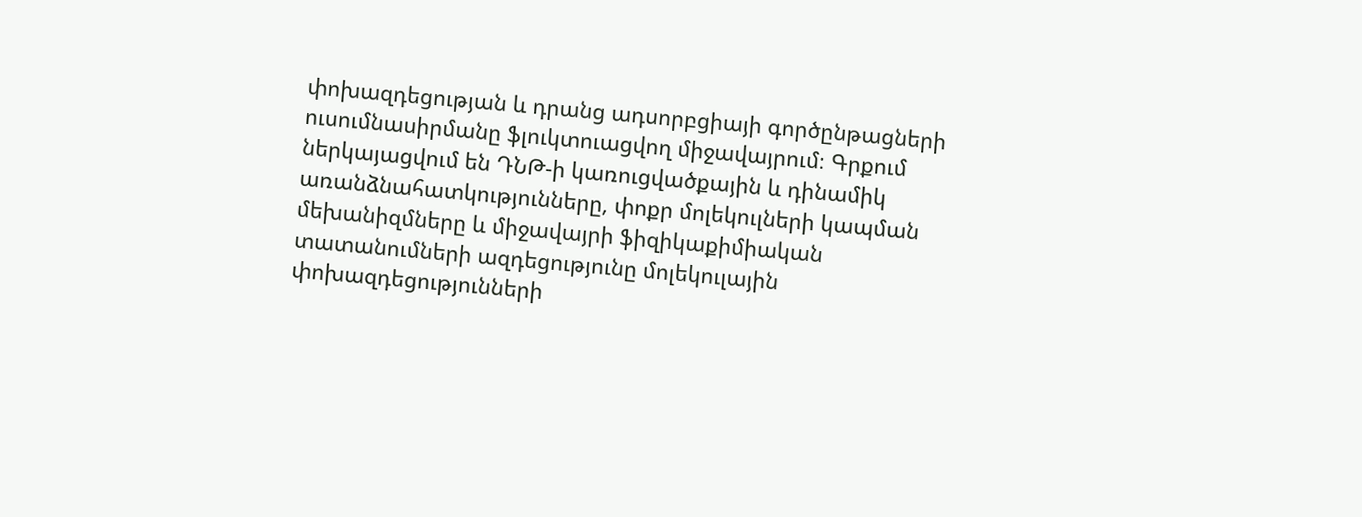փոխազդեցության և դրանց ադսորբցիայի գործընթացների ուսումնասիրմանը ֆլուկտուացվող միջավայրում։ Գրքում ներկայացվում են ԴՆԹ-ի կառուցվածքային և դինամիկ առանձնահատկությունները, փոքր մոլեկուլների կապման մեխանիզմները և միջավայրի ֆիզիկաքիմիական տատանումների ազդեցությունը մոլեկուլային փոխազդեցությունների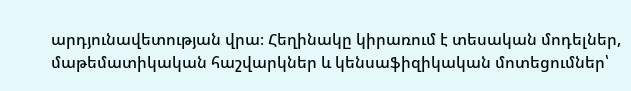արդյունավետության վրա։ Հեղինակը կիրառում է տեսական մոդելներ, մաթեմատիկական հաշվարկներ և կենսաֆիզիկական մոտեցումներ՝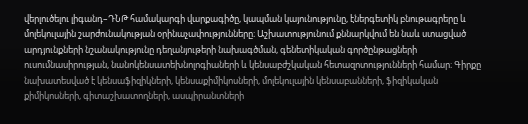վերլուծելու լիգանդ–ԴՆԹ համակարգի վարքագիծը, կապման կայունությունը, էներգետիկ բնութագրերը և մոլեկուլային շարժունակության օրինաչափությունները։ Աշխատությունում քննարկվում են նաև ստացված արդյունքների նշանակությունը դեղանյութերի նախագծման, գենետիկական գործընթացների ուսումնասիրության, նանոկենսատեխնոլոգիաների և կենսաբժշկական հետազոտությունների համար։ Գիրքը նախատեսված է կենսաֆիզիկների, կենսաքիմիկոսների, մոլեկուլային կենսաբանների, ֆիզիկական քիմիկոսների, գիտաշխատողների, ասպիրանտների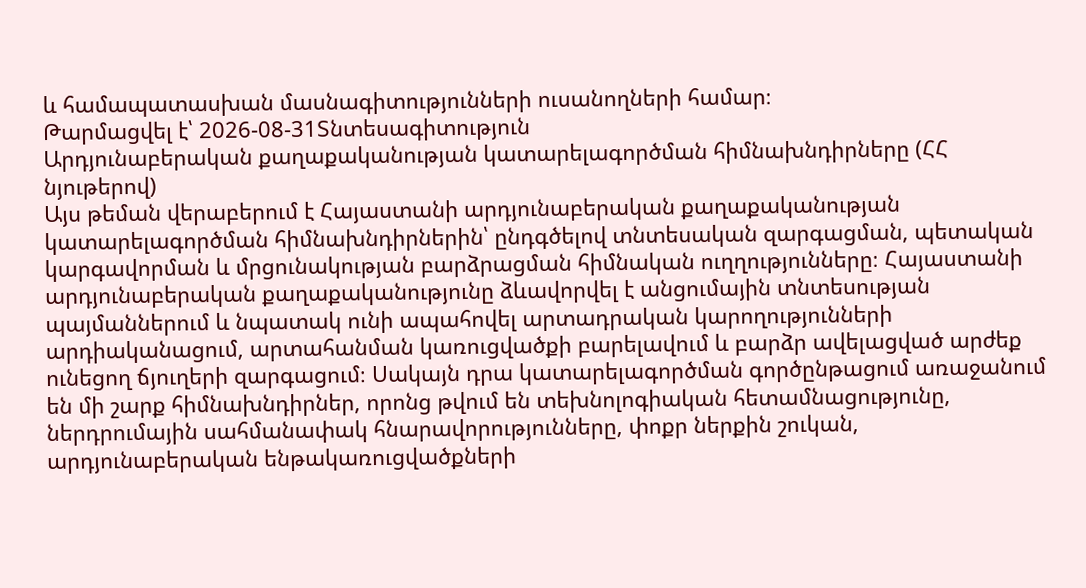և համապատասխան մասնագիտությունների ուսանողների համար։
Թարմացվել է՝ 2026-08-31Տնտեսագիտություն
Արդյունաբերական քաղաքականության կատարելագործման հիմնախնդիրները (ՀՀ նյութերով)
Այս թեման վերաբերում է Հայաստանի արդյունաբերական քաղաքականության կատարելագործման հիմնախնդիրներին՝ ընդգծելով տնտեսական զարգացման, պետական կարգավորման և մրցունակության բարձրացման հիմնական ուղղությունները։ Հայաստանի արդյունաբերական քաղաքականությունը ձևավորվել է անցումային տնտեսության պայմաններում և նպատակ ունի ապահովել արտադրական կարողությունների արդիականացում, արտահանման կառուցվածքի բարելավում և բարձր ավելացված արժեք ունեցող ճյուղերի զարգացում։ Սակայն դրա կատարելագործման գործընթացում առաջանում են մի շարք հիմնախնդիրներ, որոնց թվում են տեխնոլոգիական հետամնացությունը, ներդրումային սահմանափակ հնարավորությունները, փոքր ներքին շուկան, արդյունաբերական ենթակառուցվածքների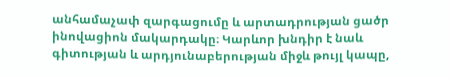անհամաչափ զարգացումը և արտադրության ցածր ինովացիոն մակարդակը։ Կարևոր խնդիր է նաև գիտության և արդյունաբերության միջև թույլ կապը,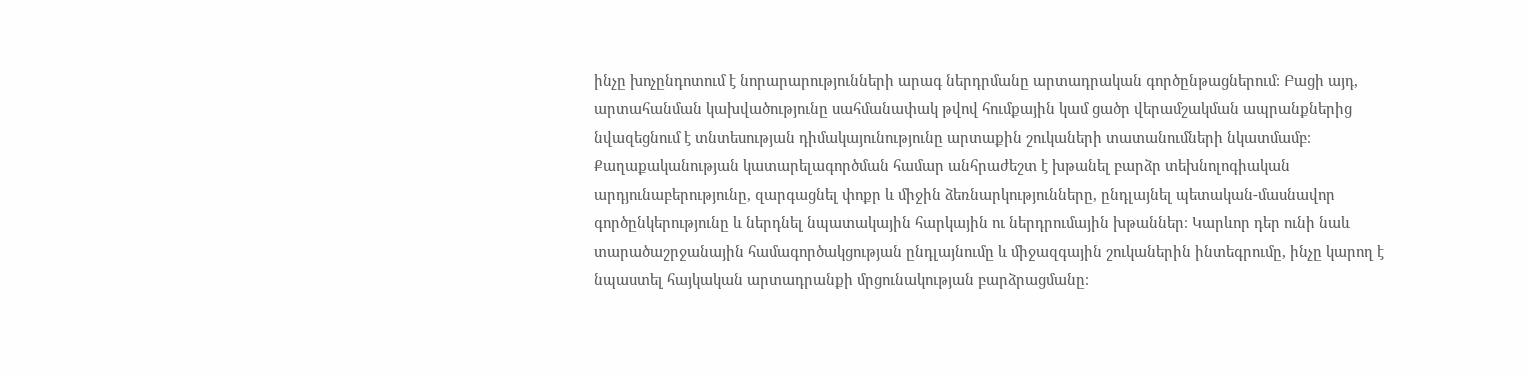ինչը խոչընդոտում է նորարարությունների արագ ներդրմանը արտադրական գործընթացներում։ Բացի այդ, արտահանման կախվածությունը սահմանափակ թվով հումքային կամ ցածր վերամշակման ապրանքներից նվազեցնում է տնտեսության դիմակայունությունը արտաքին շուկաների տատանումների նկատմամբ։ Քաղաքականության կատարելագործման համար անհրաժեշտ է խթանել բարձր տեխնոլոգիական արդյունաբերությունը, զարգացնել փոքր և միջին ձեռնարկությունները, ընդլայնել պետական-մասնավոր գործընկերությունը և ներդնել նպատակային հարկային ու ներդրումային խթաններ։ Կարևոր դեր ունի նաև տարածաշրջանային համագործակցության ընդլայնումը և միջազգային շուկաներին ինտեգրումը, ինչը կարող է նպաստել հայկական արտադրանքի մրցունակության բարձրացմանը։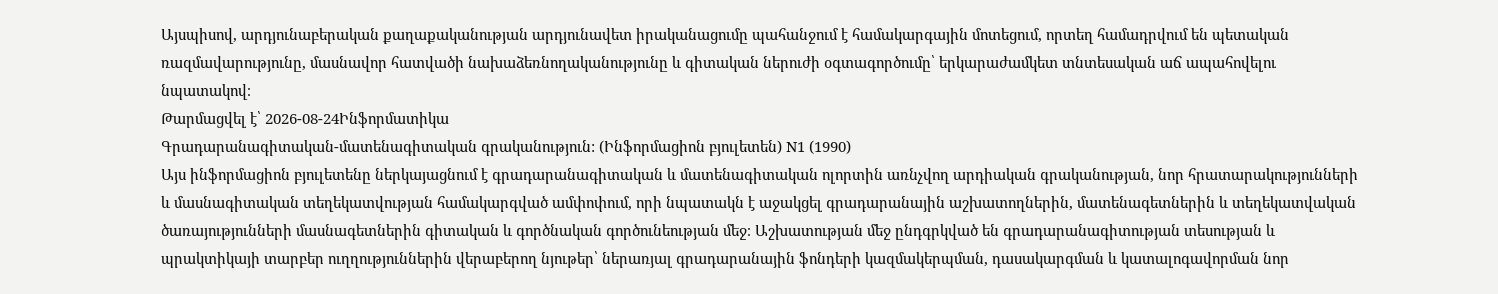Այսպիսով, արդյունաբերական քաղաքականության արդյունավետ իրականացումը պահանջում է համակարգային մոտեցում, որտեղ համադրվում են պետական ռազմավարությունը, մասնավոր հատվածի նախաձեռնողականությունը և գիտական ներուժի օգտագործումը՝ երկարաժամկետ տնտեսական աճ ապահովելու նպատակով։
Թարմացվել է՝ 2026-08-24Ինֆորմատիկա
Գրադարանագիտական-մատենագիտական գրականություն: (Ինֆորմացիոն բյուլետեն) N1 (1990)
Այս ինֆորմացիոն բյուլետենը ներկայացնում է գրադարանագիտական և մատենագիտական ոլորտին առնչվող արդիական գրականության, նոր հրատարակությունների և մասնագիտական տեղեկատվության համակարգված ամփոփում, որի նպատակն է աջակցել գրադարանային աշխատողներին, մատենագետներին և տեղեկատվական ծառայությունների մասնագետներին գիտական և գործնական գործունեության մեջ։ Աշխատության մեջ ընդգրկված են գրադարանագիտության տեսության և պրակտիկայի տարբեր ուղղություններին վերաբերող նյութեր՝ ներառյալ գրադարանային ֆոնդերի կազմակերպման, դասակարգման և կատալոգավորման նոր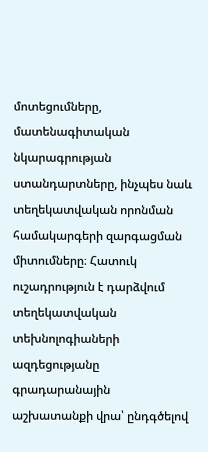մոտեցումները, մատենագիտական նկարագրության ստանդարտները, ինչպես նաև տեղեկատվական որոնման համակարգերի զարգացման միտումները։ Հատուկ ուշադրություն է դարձվում տեղեկատվական տեխնոլոգիաների ազդեցությանը գրադարանային աշխատանքի վրա՝ ընդգծելով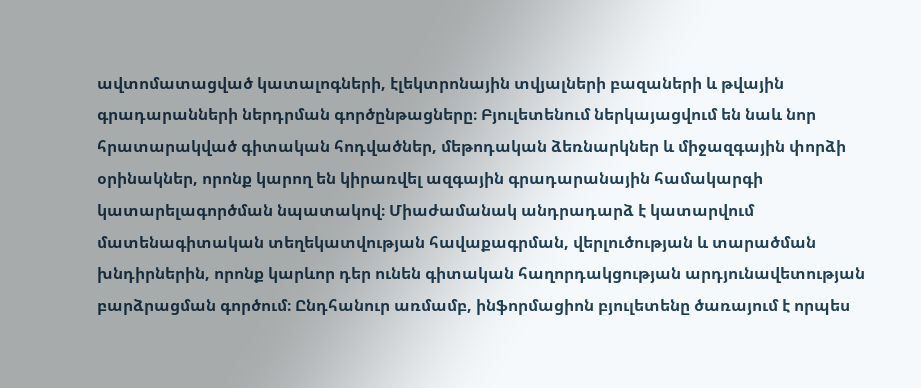ավտոմատացված կատալոգների, էլեկտրոնային տվյալների բազաների և թվային գրադարանների ներդրման գործընթացները։ Բյուլետենում ներկայացվում են նաև նոր հրատարակված գիտական հոդվածներ, մեթոդական ձեռնարկներ և միջազգային փորձի օրինակներ, որոնք կարող են կիրառվել ազգային գրադարանային համակարգի կատարելագործման նպատակով։ Միաժամանակ անդրադարձ է կատարվում մատենագիտական տեղեկատվության հավաքագրման, վերլուծության և տարածման խնդիրներին, որոնք կարևոր դեր ունեն գիտական հաղորդակցության արդյունավետության բարձրացման գործում։ Ընդհանուր առմամբ, ինֆորմացիոն բյուլետենը ծառայում է որպես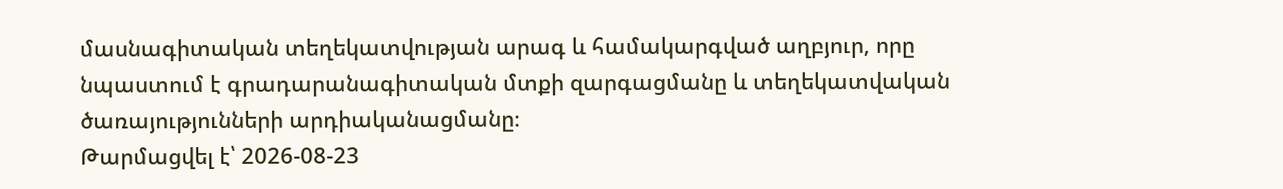մասնագիտական տեղեկատվության արագ և համակարգված աղբյուր, որը նպաստում է գրադարանագիտական մտքի զարգացմանը և տեղեկատվական ծառայությունների արդիականացմանը։
Թարմացվել է՝ 2026-08-23